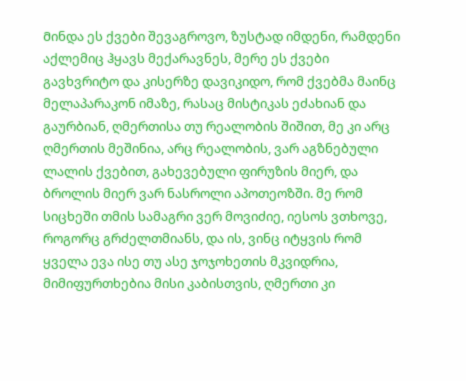Მინდა ეს ქვები შევაგროვო, ზუსტად იმდენი, რამდენი აქლემიც ჰყავს მექარავნეს, მერე ეს ქვები გავხვრიტო და კისერზე დავიკიდო, რომ ქვებმა მაინც მელაპარაკონ იმაზე, რასაც მისტიკას ეძახიან და გაურბიან, ღმერთისა თუ რეალობის შიშით, მე კი არც ღმერთის მეშინია, არც რეალობის, ვარ აგზნებული ლალის ქვებით, გახევებული ფირუზის მიერ, და ბროლის მიერ ვარ ნასროლი აპოთეოზში. მე რომ სიცხეში თმის სამაგრი ვერ მოვიძიე, იესოს ვთხოვე, როგორც გრძელთმიანს, და ის, ვინც იტყვის რომ ყველა ევა ისე თუ ასე ჯოჯოხეთის მკვიდრია, მიმიფურთხებია მისი კაბისთვის, ღმერთი კი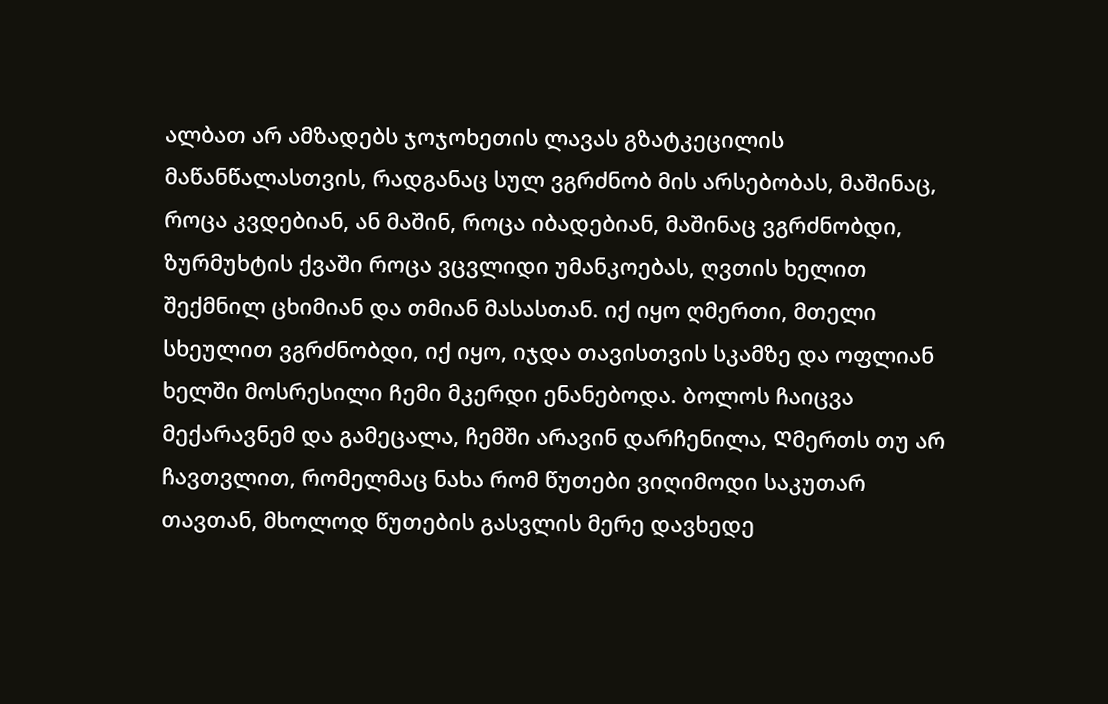ალბათ არ ამზადებს ჯოჯოხეთის ლავას გზატკეცილის მაწანწალასთვის, რადგანაც სულ ვგრძნობ მის არსებობას, მაშინაც, როცა კვდებიან, ან მაშინ, როცა იბადებიან, მაშინაც ვგრძნობდი, ზურმუხტის ქვაში როცა ვცვლიდი უმანკოებას, ღვთის ხელით შექმნილ ცხიმიან და თმიან მასასთან. იქ იყო ღმერთი, მთელი სხეულით ვგრძნობდი, იქ იყო, იჯდა თავისთვის სკამზე და ოფლიან ხელში მოსრესილი Ჩემი მკერდი ენანებოდა. Ბოლოს ჩაიცვა მექარავნემ და გამეცალა, ჩემში არავინ დარჩენილა, Ღმერთს თუ არ ჩავთვლით, რომელმაც ნახა რომ წუთები ვიღიმოდი საკუთარ თავთან, მხოლოდ წუთების გასვლის მერე დავხედე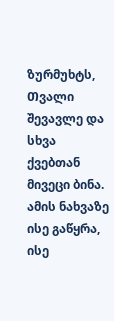ზურმუხტს, Თვალი შევავლე და სხვა ქვებთან მივეცი ბინა. ამის ნახვაზე ისე გაწყრა, ისე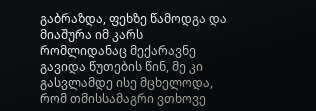გაბრაზდა, ფეხზე წამოდგა და მიაშურა იმ კარს რომლიდანაც მექარავნე გავიდა წუთების წინ, მე კი გასვლამდე ისე მცხელოდა, რომ თმისსამაგრი ვთხოვე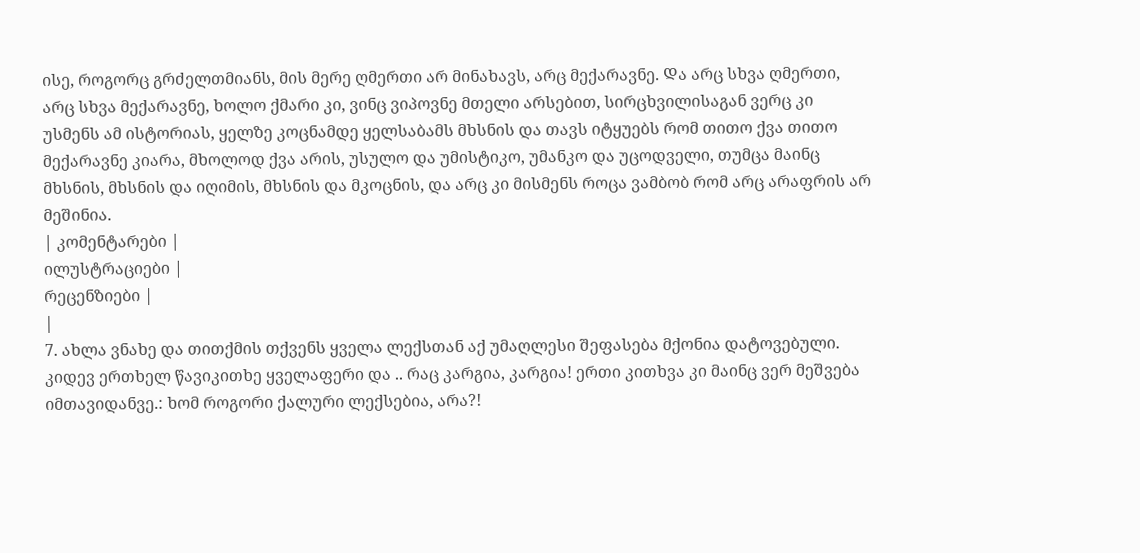ისე, როგორც გრძელთმიანს, მის მერე ღმერთი არ მინახავს, არც მექარავნე. Და არც სხვა ღმერთი, არც სხვა მექარავნე, ხოლო ქმარი კი, ვინც ვიპოვნე მთელი არსებით, სირცხვილისაგან ვერც კი უსმენს ამ ისტორიას, ყელზე კოცნამდე ყელსაბამს მხსნის და თავს იტყუებს რომ თითო ქვა თითო მექარავნე კიარა, მხოლოდ ქვა არის, უსულო და უმისტიკო, უმანკო და უცოდველი, თუმცა მაინც მხსნის, მხსნის და იღიმის, მხსნის და მკოცნის, და არც კი მისმენს როცა ვამბობ რომ არც არაფრის არ მეშინია.
| კომენტარები |
ილუსტრაციები |
რეცენზიები |
|
7. ახლა ვნახე და თითქმის თქვენს ყველა ლექსთან აქ უმაღლესი შეფასება მქონია დატოვებული. კიდევ ერთხელ წავიკითხე ყველაფერი და .. რაც კარგია, კარგია! ერთი კითხვა კი მაინც ვერ მეშვება იმთავიდანვე.: ხომ როგორი ქალური ლექსებია, არა?!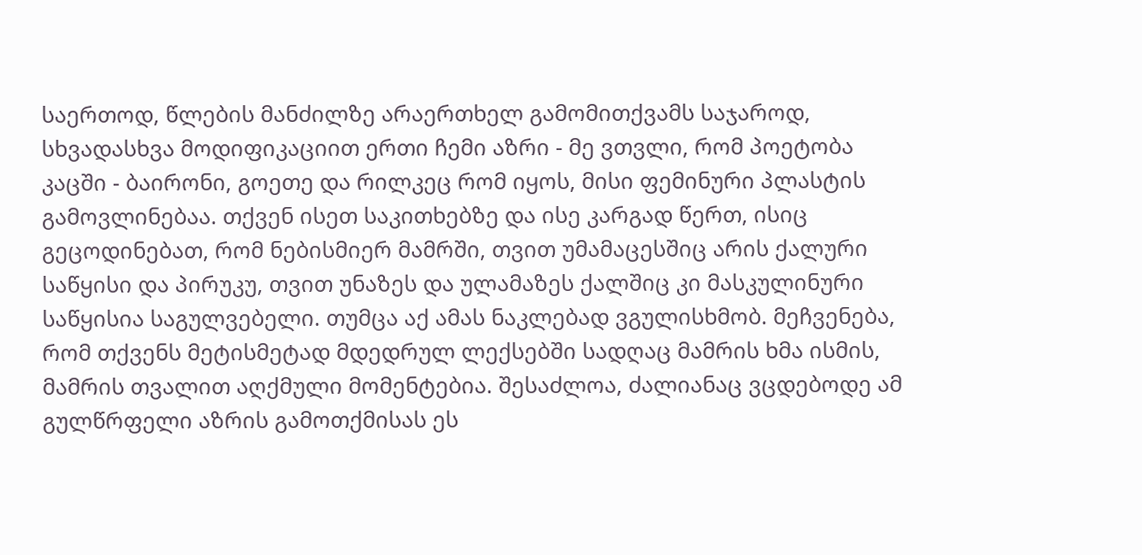საერთოდ, წლების მანძილზე არაერთხელ გამომითქვამს საჯაროდ, სხვადასხვა მოდიფიკაციით ერთი ჩემი აზრი - მე ვთვლი, რომ პოეტობა კაცში - ბაირონი, გოეთე და რილკეც რომ იყოს, მისი ფემინური პლასტის გამოვლინებაა. თქვენ ისეთ საკითხებზე და ისე კარგად წერთ, ისიც გეცოდინებათ, რომ ნებისმიერ მამრში, თვით უმამაცესშიც არის ქალური საწყისი და პირუკუ, თვით უნაზეს და ულამაზეს ქალშიც კი მასკულინური საწყისია საგულვებელი. თუმცა აქ ამას ნაკლებად ვგულისხმობ. მეჩვენება, რომ თქვენს მეტისმეტად მდედრულ ლექსებში სადღაც მამრის ხმა ისმის, მამრის თვალით აღქმული მომენტებია. შესაძლოა, ძალიანაც ვცდებოდე ამ გულწრფელი აზრის გამოთქმისას ეს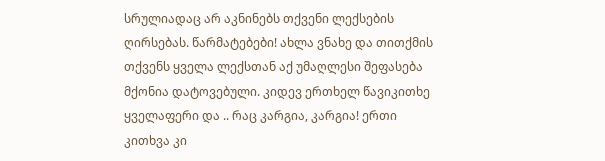სრულიადაც არ აკნინებს თქვენი ლექსების ღირსებას. წარმატებები! ახლა ვნახე და თითქმის თქვენს ყველა ლექსთან აქ უმაღლესი შეფასება მქონია დატოვებული. კიდევ ერთხელ წავიკითხე ყველაფერი და .. რაც კარგია, კარგია! ერთი კითხვა კი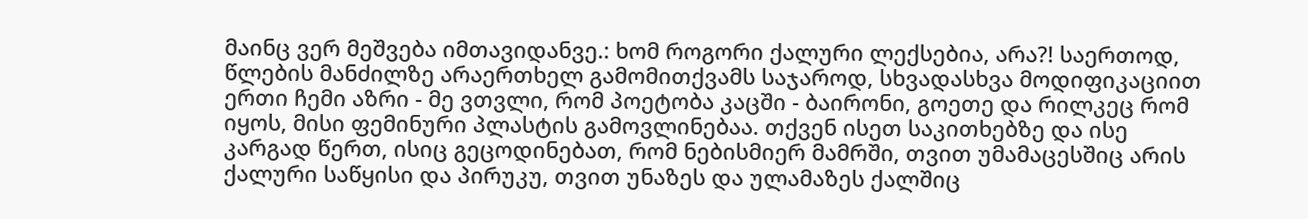მაინც ვერ მეშვება იმთავიდანვე.: ხომ როგორი ქალური ლექსებია, არა?! საერთოდ, წლების მანძილზე არაერთხელ გამომითქვამს საჯაროდ, სხვადასხვა მოდიფიკაციით ერთი ჩემი აზრი - მე ვთვლი, რომ პოეტობა კაცში - ბაირონი, გოეთე და რილკეც რომ იყოს, მისი ფემინური პლასტის გამოვლინებაა. თქვენ ისეთ საკითხებზე და ისე კარგად წერთ, ისიც გეცოდინებათ, რომ ნებისმიერ მამრში, თვით უმამაცესშიც არის ქალური საწყისი და პირუკუ, თვით უნაზეს და ულამაზეს ქალშიც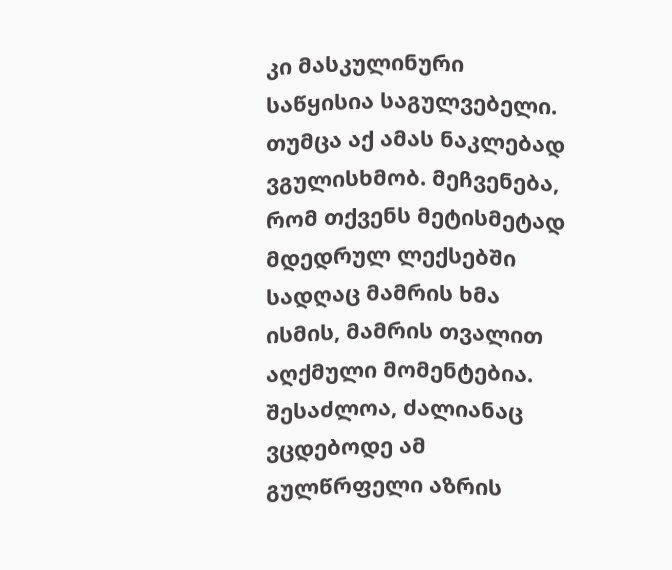კი მასკულინური საწყისია საგულვებელი. თუმცა აქ ამას ნაკლებად ვგულისხმობ. მეჩვენება, რომ თქვენს მეტისმეტად მდედრულ ლექსებში სადღაც მამრის ხმა ისმის, მამრის თვალით აღქმული მომენტებია. შესაძლოა, ძალიანაც ვცდებოდე ამ გულწრფელი აზრის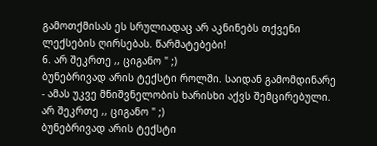გამოთქმისას ეს სრულიადაც არ აკნინებს თქვენი ლექსების ღირსებას. წარმატებები!
6. არ შეკრთე ,, ციგანო " ;)
ბუნებრივად არის ტექსტი როლში. საიდან გამომდინარე - ამას უკვე მნიშვნელობის ხარისხი აქვს შემცირებული. არ შეკრთე ,, ციგანო " ;)
ბუნებრივად არის ტექსტი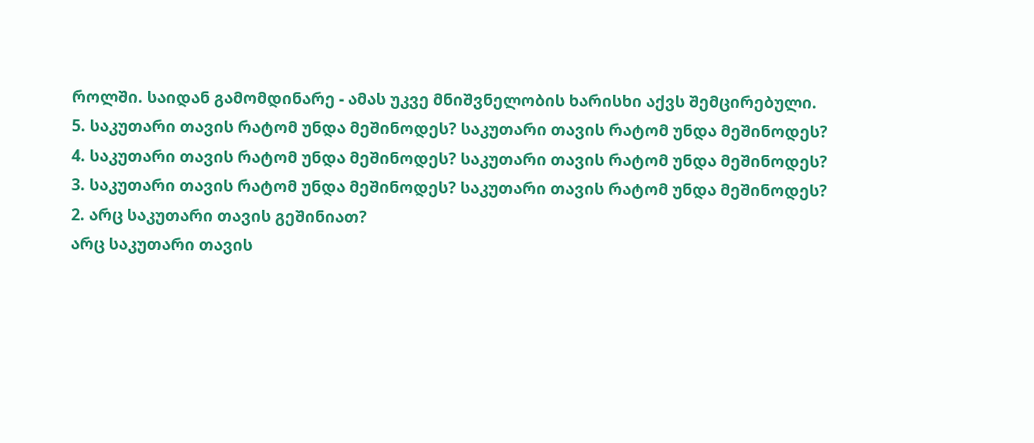როლში. საიდან გამომდინარე - ამას უკვე მნიშვნელობის ხარისხი აქვს შემცირებული.
5. საკუთარი თავის რატომ უნდა მეშინოდეს? საკუთარი თავის რატომ უნდა მეშინოდეს?
4. საკუთარი თავის რატომ უნდა მეშინოდეს? საკუთარი თავის რატომ უნდა მეშინოდეს?
3. საკუთარი თავის რატომ უნდა მეშინოდეს? საკუთარი თავის რატომ უნდა მეშინოდეს?
2. არც საკუთარი თავის გეშინიათ?
არც საკუთარი თავის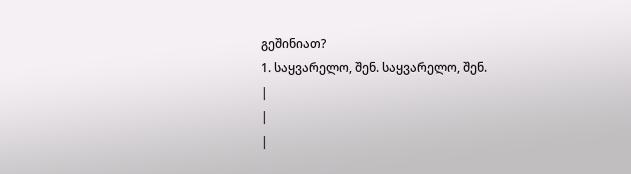გეშინიათ?
1. საყვარელო, შენ. საყვარელო, შენ.
|
|
|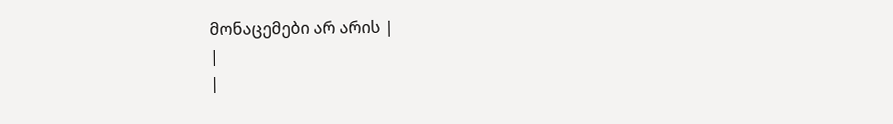მონაცემები არ არის |
|
|